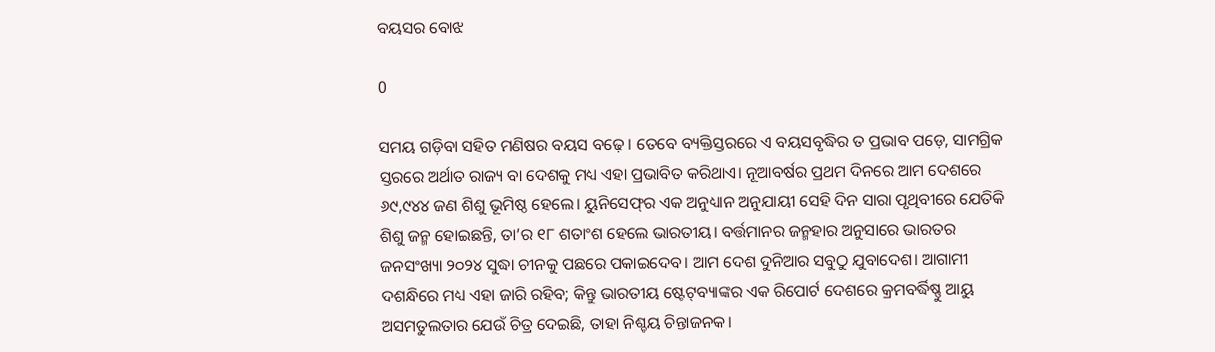ବୟସର ବୋଝ

0

ସମୟ ଗଡ଼ିବା ସହିତ ମଣିଷର ବୟସ ବଢ଼େ। ତେବେ ବ୍ୟକ୍ତିସ୍ତରରେ ଏ ବୟସବୃଦ୍ଧିର ତ ପ୍ରଭାବ ପଡ଼େ, ସାମଗ୍ରିକ ସ୍ତରରେ ଅର୍ଥାତ ରାଜ୍ୟ ବା ଦେଶକୁ ମଧ୍ୟ ଏହା ପ୍ରଭାବିତ କରିଥାଏ। ନୂଆବର୍ଷର ପ୍ରଥମ ଦିନରେ ଆମ ଦେଶରେ ୬୯,୯୪୪ ଜଣ ଶିଶୁ ଭୂମିଷ୍ଠ ହେଲେ। ୟୁନିସେଫ୍‌ର ଏକ ଅନୁଧ୍ୟାନ ଅନୁଯାୟୀ ସେହି ଦିନ ସାରା ପୃଥିବୀରେ ଯେତିକି ଶିଶୁ ଜନ୍ମ ହୋଇଛନ୍ତି, ତା’ର ୧୮ ଶତାଂଶ ହେଲେ ଭାରତୀୟ। ବର୍ତ୍ତମାନର ଜନ୍ମହାର ଅନୁସାରେ ଭାରତର ଜନସଂଖ୍ୟା ୨୦୨୪ ସୁଦ୍ଧା ଚୀନକୁ ପଛରେ ପକାଇଦେବ। ଆମ ଦେଶ ଦୁନିଆର ସବୁଠୁ ଯୁବାଦେଶ। ଆଗାମୀ ଦଶନ୍ଧିରେ ମଧ୍ୟ ଏହା ଜାରି ରହିବ; କିନ୍ତୁ ଭାରତୀୟ ଷ୍ଟେଟ୍‌ବ୍ୟାଙ୍କର ଏକ ରିପୋର୍ଟ ଦେଶରେ କ୍ରମବର୍ଦ୍ଧିଷ୍ଣୁ ଆୟୁ ଅସମତୁଲତାର ଯେଉଁ ଚିତ୍ର ଦେଇଛି, ତାହା ନିଶ୍ଚୟ ଚିନ୍ତାଜନକ।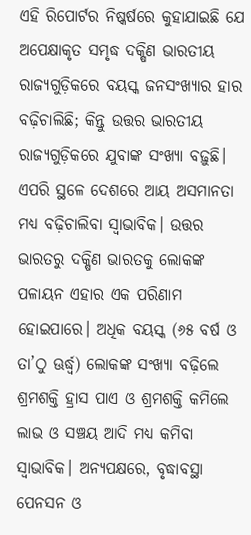ଏହି ରିପୋର୍ଟର ନିଷ୍କର୍ଷରେ କୁହାଯାଇଛି ଯେ ଅପେକ୍ଷାକୃତ ସମୃଦ୍ଧ ଦକ୍ଷିଣ ଭାରତୀୟ ରାଜ୍ୟଗୁଡ଼ିକରେ ବୟସ୍କ ଜନସଂଖ୍ୟାର ହାର ବଢ଼ିଚାଲିଛି; କିନ୍ତୁ ଉତ୍ତର ଭାରତୀୟ ରାଜ୍ୟଗୁଡ଼ିକରେ ଯୁବାଙ୍କ ସଂଖ୍ୟା ବଢ଼ୁଛି। ଏପରି ସ୍ଥଳେ ଦେଶରେ ଆୟ ଅସମାନତା ମଧ୍ୟ ବଢ଼ିଚାଲିବା ସ୍ବାଭାବିକ। ଉତ୍ତର ଭାରତରୁ ଦକ୍ଷିଣ ଭାରତକୁ ଲୋକଙ୍କ ପଳାୟନ ଏହାର ଏକ ପରିଣାମ ହୋଇପାରେ। ଅଧିକ ବୟସ୍କ (୬୫ ବର୍ଷ ଓ ତା’ଠୁ ଊର୍ଦ୍ଧ୍ବ) ଲୋକଙ୍କ ସଂଖ୍ୟା ବଢ଼ିଲେ ଶ୍ରମଶକ୍ତି ହ୍ରାସ ପାଏ ଓ ଶ୍ରମଶକ୍ତି କମିଲେ ଲାଭ ଓ ସଞ୍ଚୟ ଆଦି ମଧ୍ୟ କମିବା ସ୍ବାଭାବିକ। ଅନ୍ୟପକ୍ଷରେ, ବୃଦ୍ଧାବସ୍ଥା ପେନସନ ଓ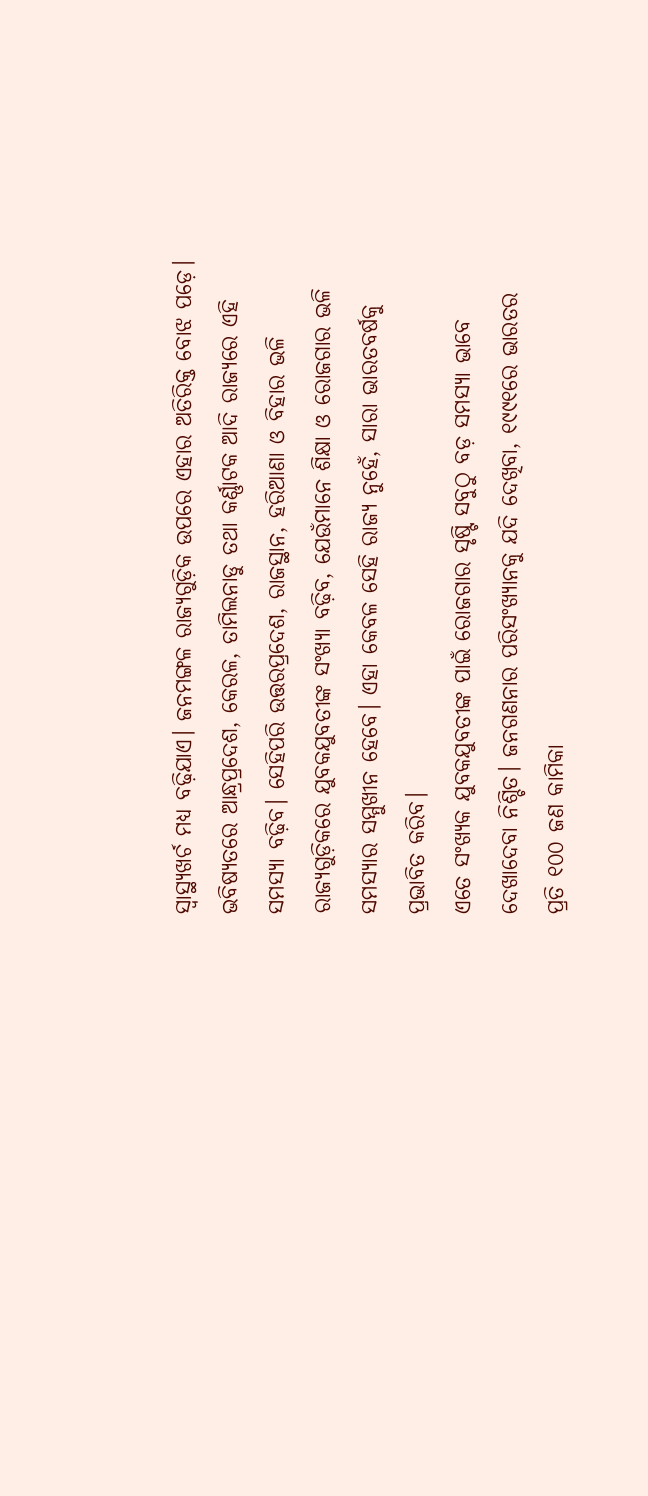ସ୍ବାସ୍ଥ୍ୟଖର୍ଚ ମଧ୍ୟ ବଢ଼ିଯାଏ। ଜନମଙ୍ଗଳ ରାଜ୍ୟଗୁଡ଼ିକ ଉପରେ ଏହାର ଅତିରିକ୍ତ ବୋଝ ପଡ଼େ। ଭବିଷ୍ୟତରେ ଆନ୍ଧ୍ରପ୍ରଦେଶ, କେରଳ, ତାମିଲନାଡୁ ତଥା କର୍ଣ୍ଣାଟକ ଆଦି ରାଜ୍ୟରେ ଏହି ସମସ୍ୟା ବଢ଼ିବ। ସେହିପରି ଉତ୍ତରପ୍ରଦେଶ, ରାଜସ୍ଥାନ, ହରିଆଣା ଓ ବିହାର ଭଳି ରାଜ୍ୟଗୁଡ଼ିକରେ ଯୁବକଯୁବତୀଙ୍କ ସଂଖ୍ୟା ବଢ଼ିବ, ଯେଉଁମାନେ ଶିକ୍ଷା ଓ ରୋଜଗାର ଭଳି ସମସ୍ୟାର ସମ୍ମୁଖୀନ ହେବେ। ଏହା କେବଳ ସେହି ରାଜ୍ୟ ନୁହେଁ, ସାରା ଭାରତବର୍ଷକୁ ପ୍ରଭାବିତ କରିବ।
ଏତେ ସଂଖ୍ୟକ ଯୁବକଯୁବତୀଙ୍କ ପାଇଁ ରୋଜଗାର ସୃଷ୍ଟି ସବୁଠୁ ବଡ଼ ସମସ୍ୟା ଭାବେ ଦେଖାଦେବା ନିଶ୍ଚିତ। ଜନଗଣନାର ପରିସଂଖ୍ୟାନକୁ ଯଦି ଦେଖିବା, ୧୯୯୧ରେ ଭାରତର ପ୍ରତି ୧୦୦ ଜଣ କାମିକା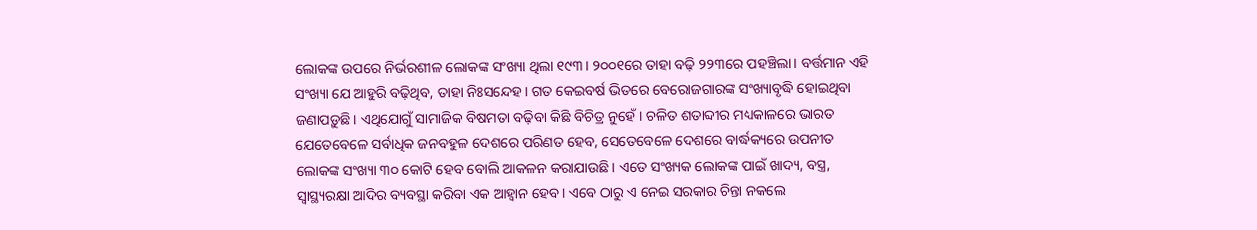ଲୋକଙ୍କ ଉପରେ ନିର୍ଭରଶୀଳ ଲୋକଙ୍କ ସଂଖ୍ୟା ଥିଲା ୧୯୩। ୨୦୦୧ରେ ତାହା ବଢ଼ି ୨୨୩ରେ ପହଞ୍ଚିଲା। ବର୍ତ୍ତମାନ ଏହି ସଂଖ୍ୟା ଯେ ଆହୁରି ବଢ଼ିଥିବ, ତାହା ନିଃସନ୍ଦେହ। ଗତ କେଇବର୍ଷ ଭିତରେ ବେରୋଜଗାରଙ୍କ ସଂଖ୍ୟାବୃଦ୍ଧି ହୋଇଥିବା ଜଣାପଡ଼ୁଛି। ଏଥିଯୋଗୁଁ ସାମାଜିକ ବିଷମତା ବଢ଼ିବା କିଛି ବିଚିତ୍ର ନୁହେଁ। ଚଳିତ ଶତାବ୍ଦୀର ମଧ୍ୟକାଳରେ ଭାରତ ଯେତେବେଳେ ସର୍ବାଧିକ ଜନବହୁଳ ଦେଶରେ ପରିଣତ ହେବ, ସେତେବେଳେ ଦେଶରେ ବାର୍ଦ୍ଧକ୍ୟରେ ଉପନୀତ ଲୋକଙ୍କ ସଂଖ୍ୟା ୩୦ କୋଟି ହେବ ବୋଲି ଆକଳନ କରାଯାଉଛି। ଏତେ ସଂଖ୍ୟକ ଲୋକଙ୍କ ପାଇଁ ଖାଦ୍ୟ, ବସ୍ତ୍ର, ସ୍ବାସ୍ଥ୍ୟରକ୍ଷା ଆଦିର ବ୍ୟବସ୍ଥା କରିବା ଏକ ଆହ୍ବାନ ହେବ। ଏବେ ଠାରୁ ଏ ନେଇ ସରକାର ଚିନ୍ତା ନକଲେ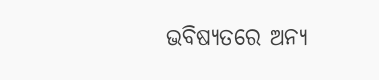ଭବିଷ୍ୟତରେ ଅନ୍ୟ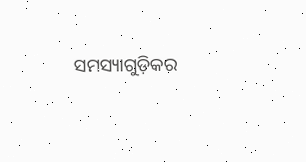ସମସ୍ୟାଗୁଡ଼ିକର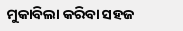ମୁକାବିଲା କରିବା ସହଜ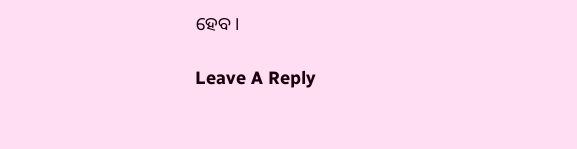ହେବ।

Leave A Reply